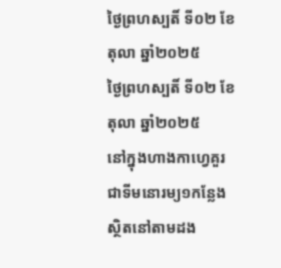ថ្ងៃព្រហស្បតិ៍ ទី០២ ខែតុលា ឆ្នាំ២០២៥
ថ្ងៃព្រហស្បតិ៍ ទី០២ ខែតុលា ឆ្នាំ២០២៥
នៅក្នុងហាងកាហ្វេគួរជាទីមនោរម្យ១កន្លែងស្ថិតនៅតាមដង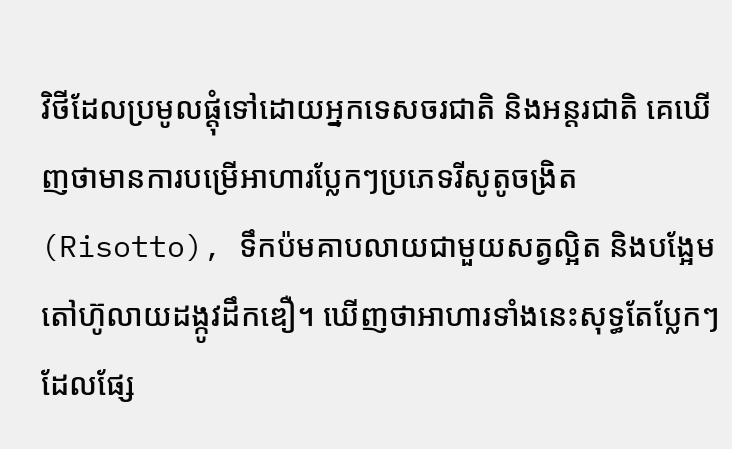វិថីដែលប្រមូលផ្ដុំទៅដោយអ្នកទេសចរជាតិ និងអន្តរជាតិ គេឃើញថាមានការបម្រើអាហារប្លែកៗប្រភេទរីសូតូចង្រិត(Risotto), ទឹកប៉មគាបលាយជាមួយសត្វល្អិត និងបង្អែមតៅហ៊ូលាយដង្កូវដឹកឌឿ។ ឃើញថាអាហារទាំងនេះសុទ្ធតែប្លែកៗដែលផ្សែ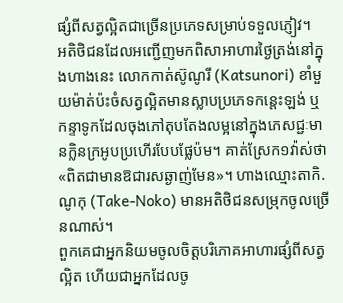ផ្សំពីសត្វល្អិតជាច្រើនប្រភេទសម្រាប់ទទួលភ្ញៀវ។
អតិថិជនដែលអញ្ជើញមកពិសាអាហារថ្ងៃត្រង់នៅក្នុងហាងនេះ លោកកាត់ស៊ូណូរី (Katsunori) ខាំមួយម៉ាត់ប៉ះចំសត្វល្អិតមានស្លាបប្រភេទកន្តេះឡង់ ឬកន្ទាទូកដែលចុងភៅតុបតែងលម្អនៅក្នុងភេសជ្ជៈមានក្លិនក្រអូបប្រហើរបែបផ្លែប៉ម។ គាត់ស្រែក១វ៉ាស់ថា «ពិតជាមានឱជារសឆ្ងាញ់មែន»។ ហាងឈ្មោះតាកិ.ណូកុ (Take-Noko) មានអតិថិជនសម្រុកចូលច្រើនណាស់។
ពួកគេជាអ្នកនិយមចូលចិត្តបរិភោគអាហារផ្សំពីសត្វល្អិត ហើយជាអ្នកដែលចូ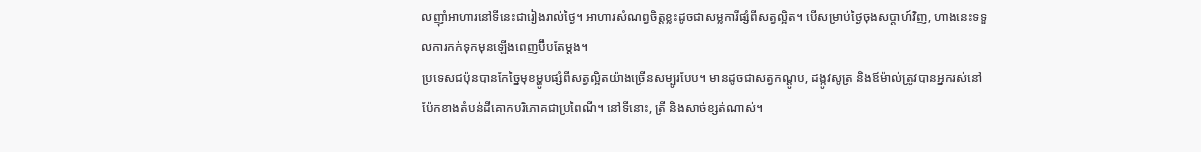លញ៉ាំអាហារនៅទីនេះជារៀងរាល់ថ្ងៃ។ អាហារសំណព្វចិត្តខ្លះដូចជាសម្លការីផ្សំពីសត្វល្អិត។ បើសម្រាប់ថ្ងៃចុងសប្ដាហ៍វិញ, ហាងនេះទទួលការកក់ទុកមុនឡើងពេញប៊ឹបតែម្ដង។
ប្រទេសជប៉ុនបានកែច្នៃមុខម្ហូបផ្សំពីសត្វល្អិតយ៉ាងច្រើនសម្បូរបែប។ មានដូចជាសត្វកណ្ដូប, ដង្កូវសូត្រ និងឪម៉ាល់ត្រូវបានអ្នករស់នៅប៉ែកខាងតំបន់ដីគោកបរិភោគជាប្រពៃណី។ នៅទីនោះ, ត្រី និងសាច់ខ្សត់ណាស់។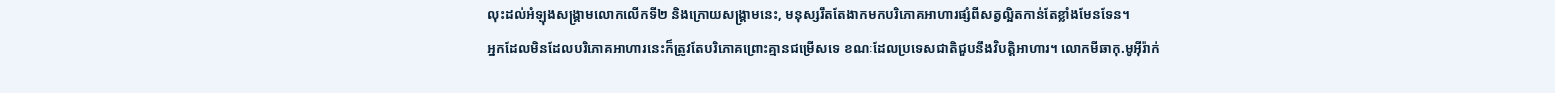លុះដល់អំឡុងសង្គ្រាមលោកលើកទី២ និងក្រោយសង្គ្រាមនេះ, មនុស្សរឹតតែងាកមកបរិភោគអាហារផ្សំពីសត្វល្អិតកាន់តែខ្លាំងមែនទែន។
អ្នកដែលមិនដែលបរិភោគអាហារនេះក៏ត្រូវតែបរិភោគព្រោះគ្មានជម្រើសទេ ខណៈដែលប្រទេសជាតិជួបនឹងវិបត្តិអាហារ។ លោកមីឆាកុ.មូអ៊ីរ៉ាក់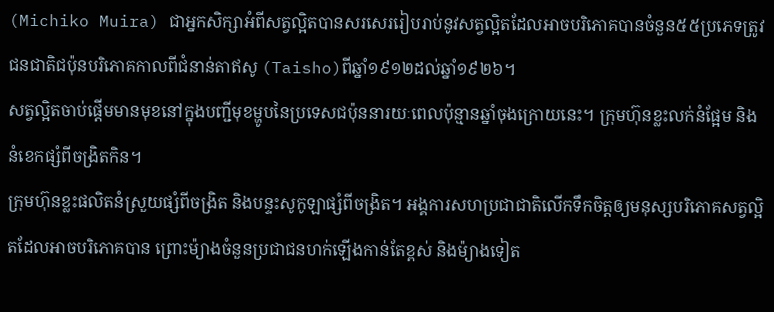(Michiko Muira) ជាអ្នកសិក្សាអំពីសត្វល្អិតបានសរសេររៀបរាប់នូវសត្វល្អិតដែលអាចបរិភោគបានចំនួន៥៥ប្រភេទត្រូវជនជាតិជប៉ុនបរិភោគកាលពីជំនាន់តាឥសូ (Taisho)ពីឆ្នាំ១៩១២ដល់ឆ្នាំ១៩២៦។
សត្វល្អិតចាប់ផ្ដើមមានមុខនៅក្នុងបញ្ជីមុខម្ហូបនៃប្រទេសជប៉ុននារយៈពេលប៉ុន្មានឆ្នាំចុងក្រោយនេះ។ ក្រុមហ៊ុនខ្លះលក់នំផ្អែម និងនំខេកផ្សំពីចង្រិតកិន។
ក្រុមហ៊ុនខ្លះផលិតនំស្រួយផ្សំពីចង្រិត និងបន្ទះសូកូឡាផ្សំពីចង្រិត។ អង្គការសហប្រជាជាតិលើកទឹកចិត្តឲ្យមនុស្សបរិភោគសត្វល្អិតដែលអាចបរិភោគបាន ព្រោះម៉្យាងចំនួនប្រជាជនហក់ឡើងកាន់តែខ្ពស់ និងម៉្យាងទៀត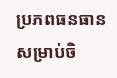ប្រភពធនធានសម្រាប់ចិ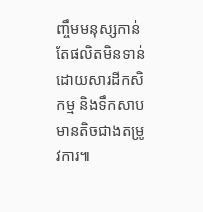ញ្ចឹមមនុស្សកាន់តែផលិតមិនទាន់ដោយសារដីកសិកម្ម និងទឹកសាបមានតិចជាងតម្រូវការ៕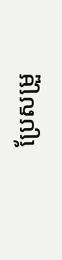ប្រែសម្រួ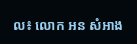ល៖ លោក អន សំអាង